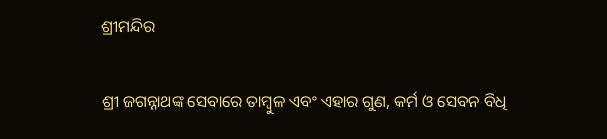ଶ୍ରୀମନ୍ଦିର

ଶ୍ରୀ ଜଗନ୍ନାଥଙ୍କ ସେବାରେ ତାମ୍ବୁଳ ଏବଂ ଏହାର ଗୁଣ, କର୍ମ ଓ ସେବନ ବିଧି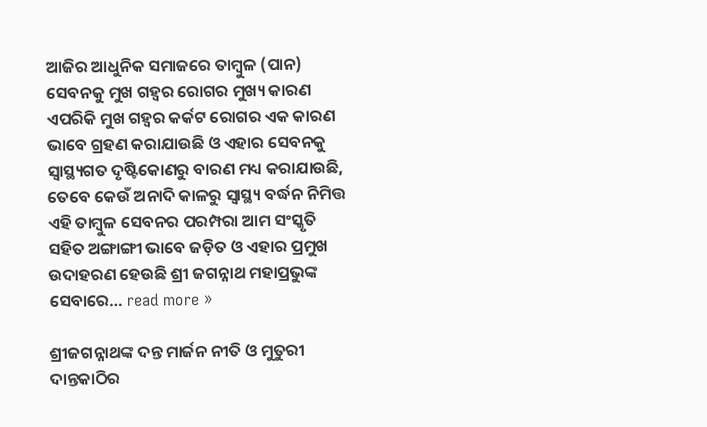ଆଜିର ଆଧୁନିକ ସମାଜରେ ତାମ୍ବୁଳ (ପାନ) ସେବନକୁ ମୁଖ ଗହ୍ଵର ରୋଗର ମୁଖ୍ୟ କାରଣ ଏପରିକି ମୁଖ ଗହ୍ଵର କର୍କଟ ରୋଗର ଏକ କାରଣ ଭାବେ ଗ୍ରହଣ କରାଯାଉଛି ଓ ଏହାର ସେବନକୁ ସ୍ବାସ୍ଥ୍ୟଗତ ଦୃଷ୍ଟିକୋଣରୁ ବାରଣ ମଧ୍ୟ କରାଯାଉଛି, ତେବେ କେଉଁ ଅନାଦି କାଳରୁ ସ୍ବାସ୍ଥ୍ୟ ବର୍ଦ୍ଧନ ନିମିତ୍ତ ଏହି ତାମ୍ବୁଳ ସେବନର ପରମ୍ପରା ଆମ ସଂସ୍କୃତି ସହିତ ଅଙ୍ଗାଙ୍ଗୀ ଭାବେ ଜଡ଼ିତ ଓ ଏହାର ପ୍ରମୁଖ ଉଦାହରଣ ହେଉଛି ଶ୍ରୀ ଜଗନ୍ନାଥ ମହାପ୍ରଭୁଙ୍କ ସେବାରେ… read more »

ଶ୍ରୀଜଗନ୍ନାଥଙ୍କ ଦନ୍ତ ମାର୍ଜନ ନୀତି ଓ ମୁତୁରୀ ଦାନ୍ତକାଠିର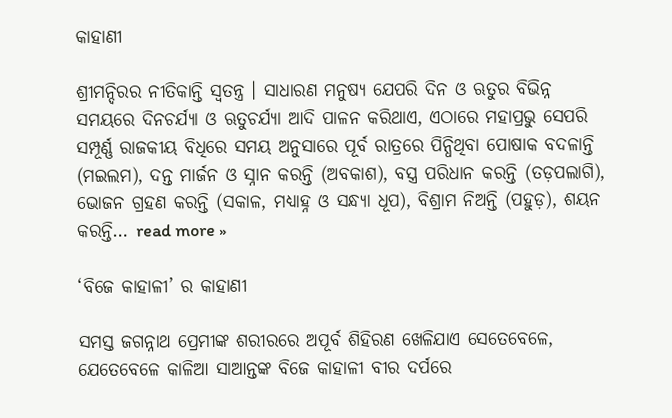କାହାଣୀ

ଶ୍ରୀମନ୍ଦିରର ନୀତିକାନ୍ତି ସ୍ଵତନ୍ତ୍ର । ସାଧାରଣ ମନୁଷ୍ୟ ଯେପରି ଦିନ ଓ ଋତୁର ବିଭିନ୍ନ ସମୟରେ ଦିନଚର୍ଯ୍ୟା ଓ ଋତୁଚର୍ଯ୍ୟା ଆଦି ପାଳନ କରିଥାଏ, ଏଠାରେ ମହାପ୍ରଭୁ ସେପରି ସମ୍ପୂର୍ଣ୍ଣ ରାଜକୀୟ ବିଧିରେ ସମୟ ଅନୁସାରେ ପୂର୍ବ ରାତ୍ରରେ ପିନ୍ଧିଥିବା ପୋଷାକ ବଦଳାନ୍ତି (ମଇଲମ), ଦନ୍ତ ମାର୍ଜନ ଓ ସ୍ନାନ କରନ୍ତି (ଅବକାଶ), ବସ୍ତ୍ର ପରିଧାନ କରନ୍ତି (ତଡ଼ପଲାଗି), ଭୋଜନ ଗ୍ରହଣ କରନ୍ତି (ସକାଳ, ମଧ୍ୟାହ୍ନ ଓ ସନ୍ଧ୍ୟା ଧୂପ), ବିଶ୍ରାମ ନିଅନ୍ତି (ପହୁଡ଼), ଶୟନ କରନ୍ତି… read more »

‘ବିଜେ କାହାଳୀ’ ର କାହାଣୀ

ସମସ୍ତ ଜଗନ୍ନାଥ ପ୍ରେମୀଙ୍କ ଶରୀରରେ ଅପୂର୍ବ ଶିହିରଣ ଖେଳିଯାଏ ସେତେବେଳେ, ଯେତେବେଳେ କାଳିଆ ସାଆନ୍ତଙ୍କ ବିଜେ କାହାଳୀ ବୀର ଦର୍ପରେ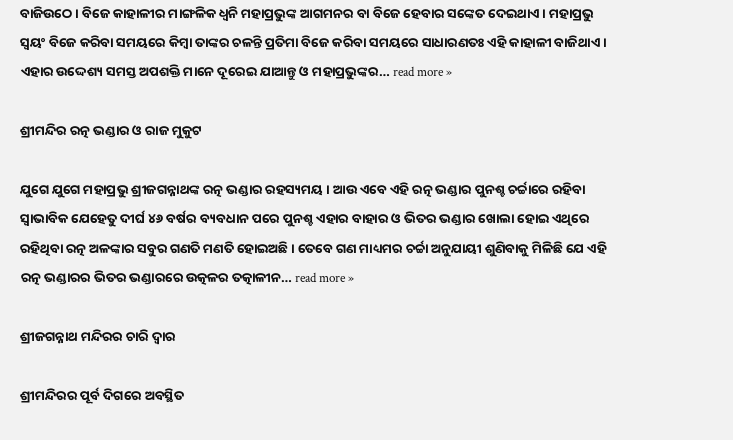ବାଜିଉଠେ । ବିଜେ କାହାଳୀର ମାଙ୍ଗଳିକ ଧ୍ବନି ମହାପ୍ରଭୁଙ୍କ ଆଗମନର ବା ବିଜେ ହେବାର ସଙ୍କେତ ଦେଇଥାଏ । ମହାପ୍ରଭୁ ସ୍ୱୟଂ ବିଜେ କରିବା ସମୟରେ କିମ୍ବା ତାଙ୍କର ଚଳନ୍ତି ପ୍ରତିମା ବିଜେ କରିବା ସମୟରେ ସାଧାରଣତଃ ଏହି କାହାଳୀ ବାଜିଥାଏ । ଏହାର ଉଦ୍ଦେଶ୍ୟ ସମସ୍ତ ଅପଶକ୍ତି ମାନେ ଦୂରେଇ ଯାଆନ୍ତୁ ଓ ମହାପ୍ରଭୁଙ୍କର… read more »

ଶ୍ରୀମନ୍ଦିର ରତ୍ନ ଭଣ୍ଡାର ଓ ରାଜ ମୁକୁଟ

ଯୁଗେ ଯୁଗେ ମହାପ୍ରଭୁ ଶ୍ରୀଜଗନ୍ନାଥଙ୍କ ରତ୍ନ ଭଣ୍ଡାର ରହସ୍ୟମୟ । ଆଉ ଏବେ ଏହି ରତ୍ନ ଭଣ୍ଡାର ପୁନଶ୍ଚ ଚର୍ଚ୍ଚାରେ ରହିବା ସ୍ଵାଭାବିକ ଯେହେତୁ ଦୀର୍ଘ ୪୬ ବର୍ଷର ବ୍ୟବଧାନ ପରେ ପୁନଶ୍ଚ ଏହାର ବାହାର ଓ ଭିତର ଭଣ୍ଡାର ଖୋଲା ହୋଇ ଏଥିରେ ରହିଥିବା ରତ୍ନ ଅଳଙ୍କାର ସବୁର ଗଣତି ମଣତି ହୋଇଅଛି । ତେବେ ଗଣ ମାଧ୍ୟମର ଚର୍ଚ୍ଚା ଅନୁଯାୟୀ ଶୁଣିବାକୁ ମିଳିଛି ଯେ ଏହି ରତ୍ନ ଭଣ୍ଡାରର ଭିତର ଭଣ୍ଡାରରେ ଉତ୍କଳର ତତ୍କାଳୀନ… read more »

ଶ୍ରୀଜଗନ୍ନାଥ ମନ୍ଦିରର ଚାରି ଦ୍ଵାର

ଶ୍ରୀମନ୍ଦିରର ପୂର୍ବ ଦିଗରେ ଅବସ୍ଥିତ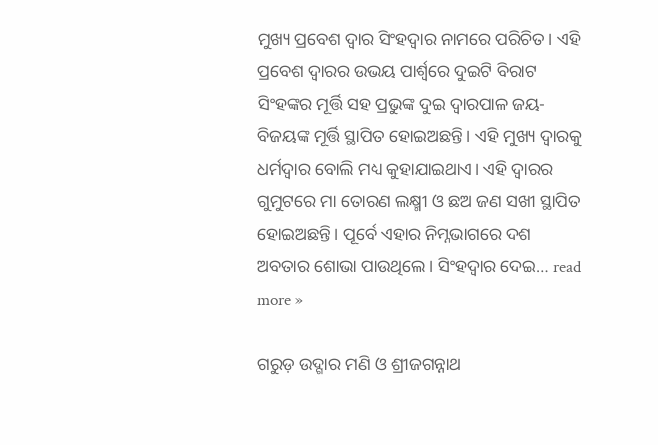ମୁଖ୍ୟ ପ୍ରବେଶ ଦ୍ୱାର ସିଂହଦ୍ୱାର ନାମରେ ପରିଚିତ। ଏହି ପ୍ରବେଶ ଦ୍ୱାରର ଉଭୟ ପାର୍ଶ୍ୱରେ ଦୁଇଟି ବିରାଟ ସିଂହଙ୍କର ମୂର୍ତ୍ତି ସହ ପ୍ରଭୁଙ୍କ ଦୁଇ ଦ୍ୱାରପାଳ ଜୟ-ବିଜୟଙ୍କ ମୂର୍ତ୍ତି ସ୍ଥାପିତ ହୋଇଅଛନ୍ତି। ଏହି ମୁଖ୍ୟ ଦ୍ୱାରକୁ ଧର୍ମଦ୍ୱାର ବୋଲି ମଧ୍ୟ କୁହାଯାଇଥାଏ। ଏହି ଦ୍ଵାରର ଗୁମୁଟରେ ମା ତୋରଣ ଲକ୍ଷ୍ମୀ ଓ ଛଅ ଜଣ ସଖୀ ସ୍ଥାପିତ ହୋଇଅଛନ୍ତି। ପୂର୍ବେ ଏହାର ନିମ୍ନଭାଗରେ ଦଶ ଅବତାର ଶୋଭା ପାଉଥିଲେ। ସିଂହଦ୍ଵାର ଦେଇ… read more »

ଗରୁଡ଼ ଉଦ୍ଗାର ମଣି ଓ ଶ୍ରୀଜଗନ୍ନାଥ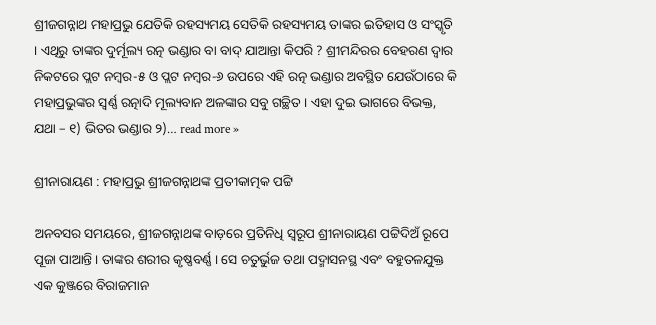ଶ୍ରୀଜଗନ୍ନାଥ ମହାପ୍ରଭୁ ଯେତିକି ରହସ୍ୟମୟ ସେତିକି ରହସ୍ୟମୟ ତାଙ୍କର ଇତିହାସ ଓ ସଂସ୍କୃତି । ଏଥିରୁ ତାଙ୍କର ଦୁର୍ମୂଲ୍ୟ ରତ୍ନ ଭଣ୍ଡାର ବା ବାଦ୍ ଯାଆନ୍ତା କିପରି ? ଶ୍ରୀମନ୍ଦିରର ବେହରଣ ଦ୍ଵାର ନିକଟରେ ପ୍ଲଟ ନମ୍ବର-୫ ଓ ପ୍ଲଟ ନମ୍ବର-୬ ଉପରେ ଏହି ରତ୍ନ ଭଣ୍ଡାର ଅବସ୍ଥିତ ଯେଉଁଠାରେ କି ମହାପ୍ରଭୁଙ୍କର ସ୍ଵର୍ଣ୍ଣ ରତ୍ନାଦି ମୂଲ୍ୟବାନ ଅଳଙ୍କାର ସବୁ ଗଚ୍ଛିତ । ଏହା ଦୁଇ ଭାଗରେ ବିଭକ୍ତ, ଯଥା – ୧) ଭିତର ଭଣ୍ଡାର ୨)… read more »

ଶ୍ରୀନାରାୟଣ : ମହାପ୍ରଭୁ ଶ୍ରୀଜଗନ୍ନାଥଙ୍କ ପ୍ରତୀକାତ୍ମକ ପଟ୍ଟି

ଅନବସର ସମୟରେ, ଶ୍ରୀଜଗନ୍ନାଥଙ୍କ ବାଡ଼ରେ ପ୍ରତିନିଧି ସ୍ବରୂପ ଶ୍ରୀନାରାୟଣ ପଟ୍ଟିଦିଅଁ ରୂପେ ପୂଜା ପାଆନ୍ତି । ତାଙ୍କର ଶରୀର କୃଷ୍ଣବର୍ଣ୍ଣ । ସେ ଚତୁର୍ଭୁଜ ତଥା ପଦ୍ମାସନସ୍ଥ ଏବଂ ବହୁତଳଯୁକ୍ତ ଏକ କୁଞ୍ଜରେ ବିରାଜମାନ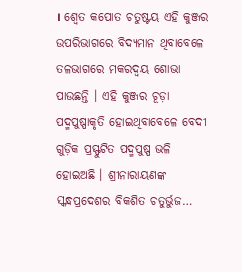। ଶ୍ବେତ କପୋତ ଚତୁଷ୍ଟୟ ଏହି କୁଞ୍ଜର ଉପରିଭାଗରେ ବିଦ୍ୟମାନ ଥିବାବେଳେ ତଳଭାଗରେ ମକରଦ୍ବୟ ଶୋଭା ପାଉଛନ୍ତି । ଏହି କୁଞ୍ଜର ଚୂଡ଼ା ପଦ୍ମପୁଷ୍ପାକୃତି ହୋଇଥିବାବେଳେ ବେଦୀ ଗୁଡ଼ିକ ପ୍ରସ୍ଫୁଟିତ ପଦ୍ମପୁଷ୍ପ ଭଳି ହୋଇଅଛି । ଶ୍ରୀନାରାୟଣଙ୍କ ସ୍କନ୍ଧପ୍ରଦେଶର ବିକଶିତ ଚତୁର୍ଭୁଜ…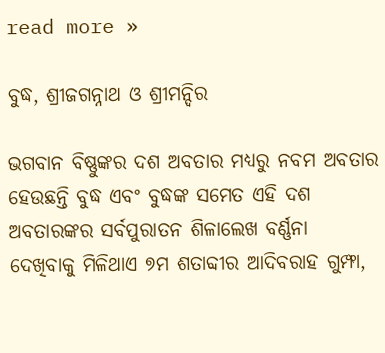read more »

ବୁଦ୍ଧ, ଶ୍ରୀଜଗନ୍ନାଥ ଓ ଶ୍ରୀମନ୍ଦିର

ଭଗବାନ ବିଷ୍ଣୁଙ୍କର ଦଶ ଅବତାର ମଧ୍ୟରୁ ନବମ ଅବତାର ହେଉଛନ୍ତି ବୁଦ୍ଧ ଏବଂ ବୁଦ୍ଧଙ୍କ ସମେତ ଏହି ଦଶ ଅବତାରଙ୍କର ସର୍ବପୁରାତନ ଶିଳାଲେଖ ବର୍ଣ୍ଣନା ଦେଖିବାକୁ ମିଳିଥାଏ ୭ମ ଶତାବ୍ଦୀର ଆଦିବରାହ ଗୁମ୍ଫା,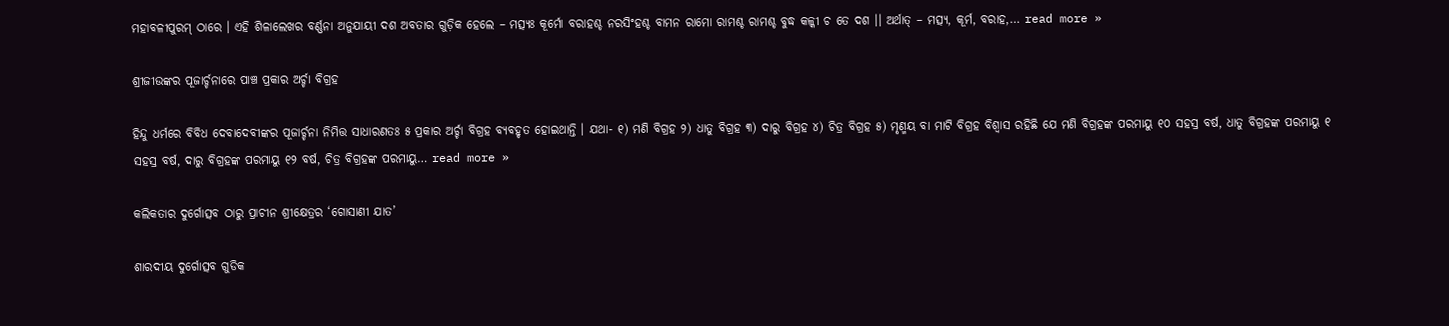ମହାବଳୀପୁରମ୍ ଠାରେ । ଏହି ଶିଳାଲେଖର ବର୍ଣ୍ଣନା ଅନୁଯାୟୀ ଦଶ ଅବତାର ଗୁଡ଼ିକ ହେଲେ – ମତ୍ସ୍ୟଃ କୂର୍ମୋ ବରାହଶ୍ଚ ନରସିଂହଶ୍ଚ ବାମନ ରାମୋ ରାମଶ୍ଚ ରାମଶ୍ଚ ବୁଦ୍ଧ କଳ୍କୀ ଚ ତେ ଦଶ ।। ଅର୍ଥାତ୍ – ମତ୍ସ୍ୟ, କୂର୍ମ, ବରାହ,… read more »

ଶ୍ରୀଜୀଉଙ୍କର ପୂଜାର୍ଚ୍ଚନାରେ ପାଞ୍ଚ ପ୍ରକାର ଅର୍ଚ୍ଚା ବିଗ୍ରହ

ହିନ୍ଦୁ ଧର୍ମରେ ବିବିଧ ଦେବାଦେବୀଙ୍କର ପୂଜାର୍ଚ୍ଚନା ନିମିତ୍ତ ସାଧାରଣତଃ ୫ ପ୍ରକାର ଅର୍ଚ୍ଚା ବିଗ୍ରହ ବ୍ୟବହୃତ ହୋଇଥାନ୍ତି । ଯଥା- ୧) ମଣି ବିଗ୍ରହ ୨) ଧାତୁ ବିଗ୍ରହ ୩) ଦାରୁ ବିଗ୍ରହ ୪) ଚିତ୍ର ବିଗ୍ରହ ୫) ମୃଣ୍ମୟ ବା ମାଟି ବିଗ୍ରହ ବିଶ୍ବାସ ରହିଛି ଯେ ମଣି ବିଗ୍ରହଙ୍କ ପରମାୟୁ ୧୦ ସହସ୍ର ବର୍ଷ, ଧାତୁ ବିଗ୍ରହଙ୍କ ପରମାୟୁ ୧ ସହସ୍ର ବର୍ଷ, ଦାରୁ ବିଗ୍ରହଙ୍କ ପରମାୟୁ ୧୨ ବର୍ଷ, ଚିତ୍ର ବିଗ୍ରହଙ୍କ ପରମାୟୁ… read more »

କଲିକତାର ଦୁର୍ଗୋତ୍ସବ ଠାରୁ ପ୍ରାଚୀନ ଶ୍ରୀକ୍ଷେତ୍ରର ‘ଗୋସାଣୀ ଯାତ’

ଶାରଦୀୟ ଦୁର୍ଗୋତ୍ସବ ଗୁଡିକ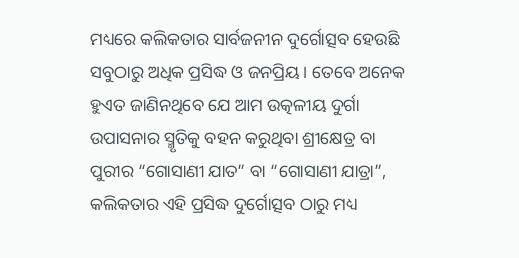ମଧ୍ୟରେ କଲିକତାର ସାର୍ବଜନୀନ ଦୁର୍ଗୋତ୍ସବ ହେଉଛି ସବୁଠାରୁ ଅଧିକ ପ୍ରସିଦ୍ଧ ଓ ଜନପ୍ରିୟ। ତେବେ ଅନେକ ହୁଏତ ଜାଣିନଥିବେ ଯେ ଆମ ଉତ୍କଳୀୟ ଦୁର୍ଗା ଉପାସନାର ସ୍ମୃତିକୁ ବହନ କରୁଥିବା ଶ୍ରୀକ୍ଷେତ୍ର ବା ପୁରୀର “ଗୋସାଣୀ ଯାତ” ବା “ଗୋସାଣୀ ଯାତ୍ରା”, କଲିକତାର ଏହି ପ୍ରସିଦ୍ଧ ଦୁର୍ଗୋତ୍ସବ ଠାରୁ ମଧ୍ୟ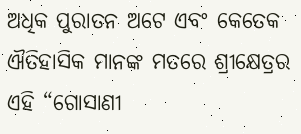ଅଧିକ ପୁରାତନ ଅଟେ ଏବଂ କେତେକ ଐତିହାସିକ ମାନଙ୍କ ମତରେ ଶ୍ରୀକ୍ଷେତ୍ରର ଏହି “ଗୋସାଣୀ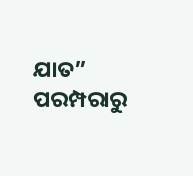ଯାତ” ପରମ୍ପରାରୁ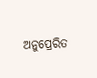ଅନୁପ୍ରେରିତ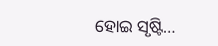ହୋଇ ସୃଷ୍ଟି…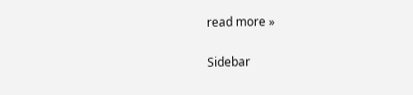read more »

Sidebar